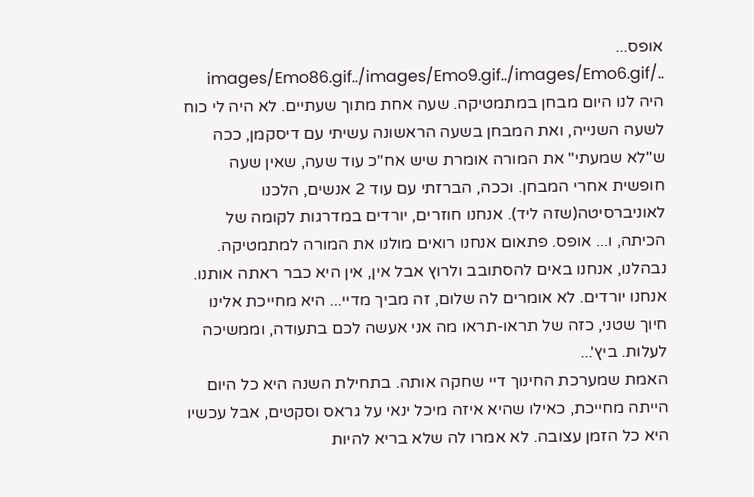אופס... ../images/Emo86.gif../images/Emo9.gif../images/Emo6.gif
היה לנו היום מבחן במתמטיקה. שעה אחת מתוך שעתיים. לא היה לי כוח לשעה השנייה, ואת המבחן בשעה הראשונה עשיתי עם דיסקמן, ככה ש"לא שמעתי" את המורה אומרת שיש אח"כ עוד שעה, שאין שעה חופשית אחרי המבחן. וככה, הברזתי עם עוד 2 אנשים, הלכנו לאוניברסיטה(שזה ליד). אנחנו חוזרים, יורדים במדרגות לקומה של הכיתה, ו... אופס. פתאום אנחנו רואים מולנו את המורה למתמטיקה. נבהלנו, אנחנו באים להסתובב ולרוץ אבל אין, אין היא כבר ראתה אותנו. אנחנו יורדים. לא אומרים לה שלום, זה מביך מדיי... היא מחייכת אלינו חיוך שטני, כזה של תראו-תראו מה אני אעשה לכם בתעודה, וממשיכה לעלות. ביץ'...
האמת שמערכת החינוך דיי שחקה אותה. בתחילת השנה היא כל היום הייתה מחייכת, כאילו שהיא איזה מיכל ינאי על גראס וסקטים, אבל עכשיו היא כל הזמן עצובה. לא אמרו לה שלא בריא להיות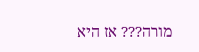מורה??? אז היא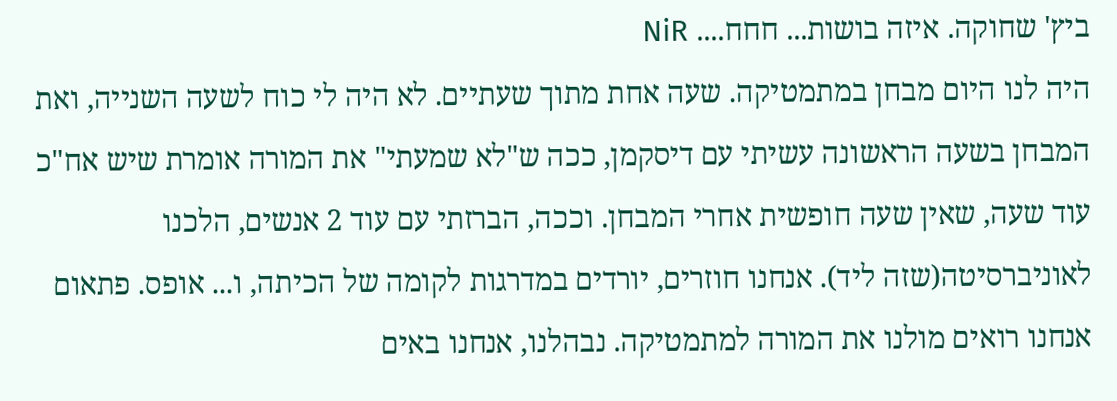ביץ' שחוקה. איזה בושות... חחח.... NiR
היה לנו היום מבחן במתמטיקה. שעה אחת מתוך שעתיים. לא היה לי כוח לשעה השנייה, ואת המבחן בשעה הראשונה עשיתי עם דיסקמן, ככה ש"לא שמעתי" את המורה אומרת שיש אח"כ עוד שעה, שאין שעה חופשית אחרי המבחן. וככה, הברזתי עם עוד 2 אנשים, הלכנו לאוניברסיטה(שזה ליד). אנחנו חוזרים, יורדים במדרגות לקומה של הכיתה, ו... אופס. פתאום אנחנו רואים מולנו את המורה למתמטיקה. נבהלנו, אנחנו באים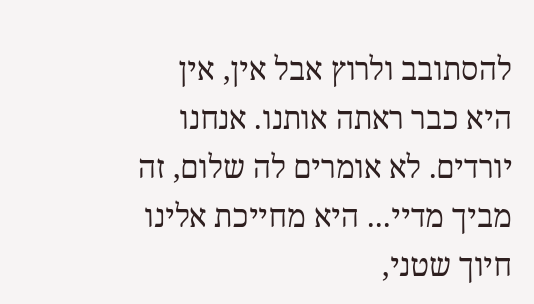להסתובב ולרוץ אבל אין, אין היא כבר ראתה אותנו. אנחנו יורדים. לא אומרים לה שלום, זה מביך מדיי... היא מחייכת אלינו חיוך שטני,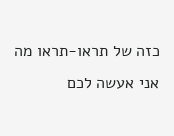כזה של תראו-תראו מה אני אעשה לכם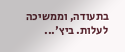בתעודה, וממשיכה לעלות. ביץ'...